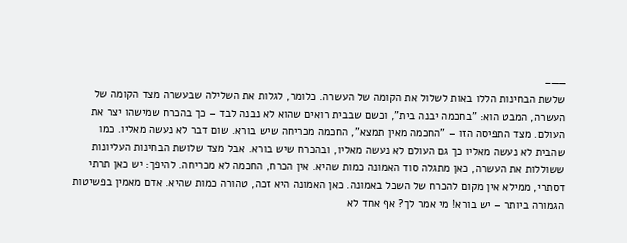——–
שלשת הבחינות הללו באות לשלול את הקומה של העשרה. כלומר, לגלות את השלילה שבעשרה מצד הקומה של העשרה, המבט הוא: "בחכמה יבנה בית", וכשם שבבית רואים שהוא לא נבנה לבד – כך בהכרח שמישהו יצר את העולם. מצד התפיסה הזו – "החכמה מאין תמצא", החכמה מכריחה שיש בורא. שום דבר לא נעשה מאליו. כמו שהבית לא נעשה מאליו כך גם העולם לא נעשה מאליו, ובהכרח שיש בורא. אבל מצד שלושת הבחינות העליונות ששוללות את העשרה, כאן מתגלה סוד האמונה כמות שהיא. אין הכרח, החכמה לא מכריחה. להיפך: יש כאן תרתי דסתרי, ממילא אין מקום להכרח של השכל באמונה. כאן האמונה היא זכה, טהורה כמות שהיא. אדם מאמין בפשיטות הגמורה ביותר – יש בורא! מי אמר לך? אף אחד לא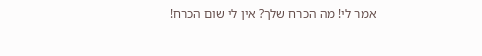אמר לי! מה הכרח שלך? אין לי שום הכרח!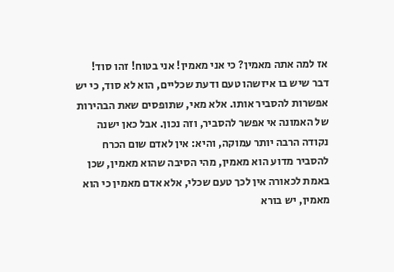אז למה אתה מאמין? כי אני מאמין! אני בטוח! זהו סוד! דבר שיש בו איזשהו טעם ודעת שכליים, הוא לא סוד, כי יש אפשרות להסביר אותו. אלא מאי, שתופסים שאת הבהירות של האמונה אי אפשר להסביר, וזה נכון. אבל כאן ישנה נקודה הרבה יותר עמוקה, והיא: אין לאדם שום הכרח להסביר מדוע הוא מאמין, מהי הסיבה שהוא מאמין, שכן באמת לכאורה אין לכך טעם שכלי, אלא אדם מאמין כי הוא מאמין, יש בורא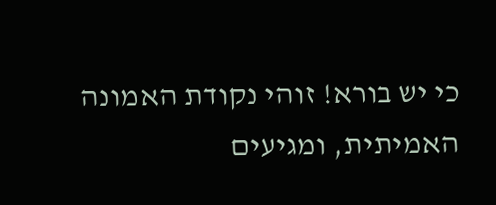כי יש בורא! זוהי נקודת האמונה האמיתית, ומגיעים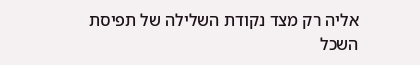אליה רק מצד נקודת השלילה של תפיסת השכל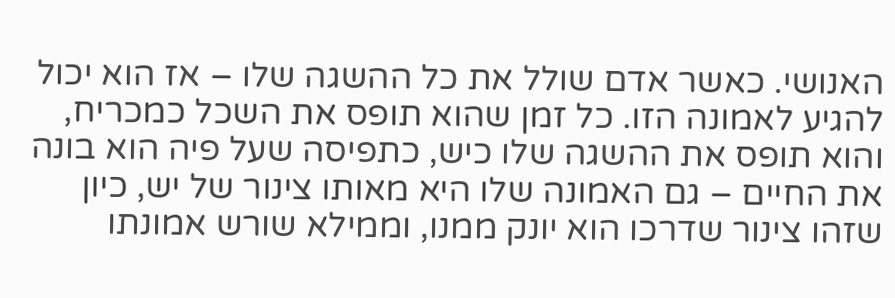האנושי. כאשר אדם שולל את כל ההשגה שלו – אז הוא יכול להגיע לאמונה הזו. כל זמן שהוא תופס את השכל כמכריח, והוא תופס את ההשגה שלו כיש, כתפיסה שעל פיה הוא בונה את החיים – גם האמונה שלו היא מאותו צינור של יש, כיון שזהו צינור שדרכו הוא יונק ממנו, וממילא שורש אמונתו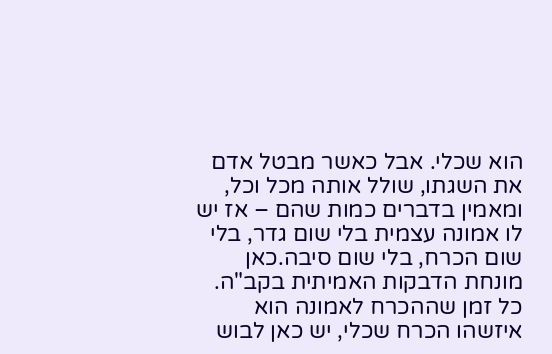הוא שכלי. אבל כאשר מבטל אדם את השגתו, שולל אותה מכל וכל, ומאמין בדברים כמות שהם – אז יש לו אמונה עצמית בלי שום גדר, בלי שום הכרח, בלי שום סיבה.כאן מונחת הדבקות האמיתית בקב"ה. כל זמן שההכרח לאמונה הוא איזשהו הכרח שכלי, יש כאן לבוש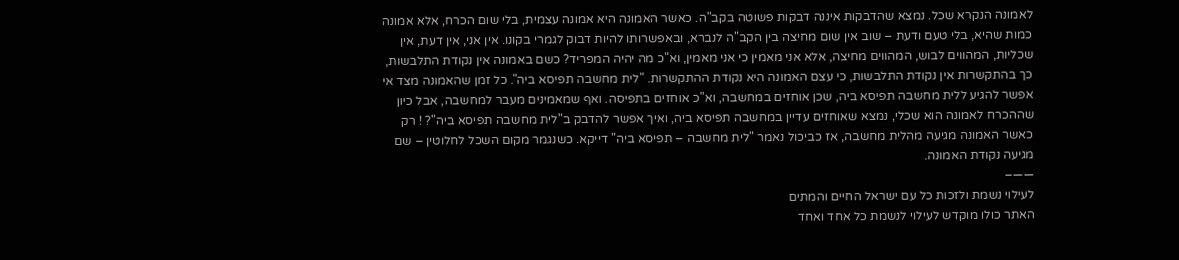לאמונה הנקרא שכל. נמצא שהדבקות איננה דבקות פשוטה בקב"ה. כאשר האמונה היא אמונה עצמית, בלי שום הכרח, אלא אמונה כמות שהיא, בלי טעם ודעת – שוב אין שום מחיצה בין הקב"ה לנברא, ובאפשרותו להיות דבוק לגמרי בקונו. אין אני, אין דעת, אין שכליות, המהווים לבוש, המהווים מחיצה, אלא אני מאמין כי אני מאמין, וא"כ מה יהיה המפריד? כשם באמונה אין נקודת התלבשות, כך בהתקשרות אין נקודת התלבשות, כי עצם האמונה היא נקודת ההתקשרות. "לית מחשבה תפיסא ביה". כל זמן שהאמונה מצד אי אפשר להגיע ללית מחשבה תפיסא ביה, שכן אוחזים במחשבה, וא"כ אוחזים בתפיסה. ואף שמאמינים מעבר למחשבה, אבל כיון שההכרח לאמונה הוא שכלי, נמצא שאוחזים עדיין במחשבה תפיסא ביה, ואיך אפשר להדבק ב"לית מחשבה תפיסא ביה"? ! רק כאשר האמונה מגיעה מהלית מחשבה, אז כביכול נאמר "לית מחשבה – תפיסא ביה" דייקא. כשנגמר מקום השכל לחלוטין – שם מגיעה נקודת האמונה.
——–
לעילוי נשמת ולזכות כל עם ישראל החיים והמתים
האתר כולו מוקדש לעילוי לנשמת כל אחד ואחד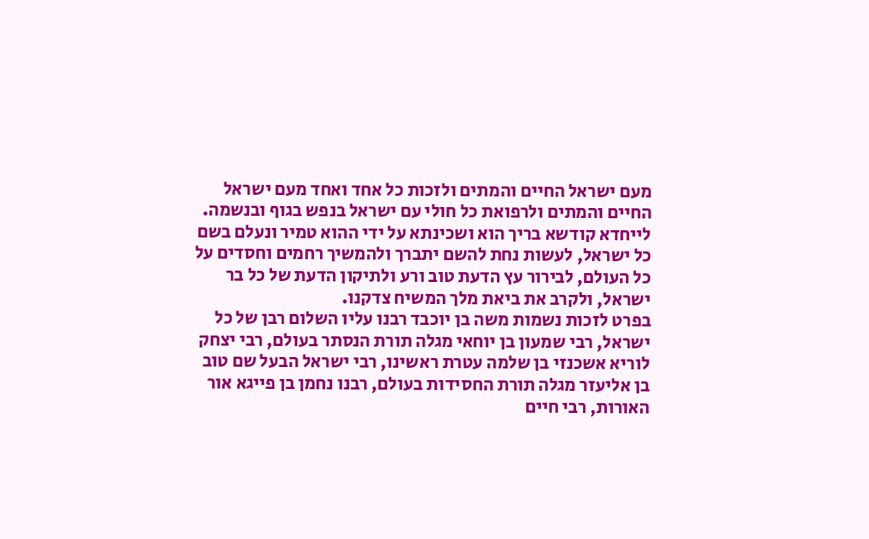מעם ישראל החיים והמתים ולזכות כל אחד ואחד מעם ישראל החיים והמתים ולרפואת כל חולי עם ישראל בנפש בגוף ובנשמה. לייחדא קודשא בריך הוא ושכינתא על ידי ההוא טמיר ונעלם בשם כל ישראל, לעשות נחת להשם יתברך ולהמשיך רחמים וחסדים על כל העולם, לבירור עץ הדעת טוב ורע ולתיקון הדעת של כל בר ישראל, ולקרב את ביאת מלך המשיח צדקנו.
בפרט לזכות נשמות משה בן יוכבד רבנו עליו השלום רבן של כל ישראל, רבי שמעון בן יוחאי מגלה תורת הנסתר בעולם, רבי יצחק לוריא אשכנזי בן שלמה עטרת ראשינו, רבי ישראל הבעל שם טוב בן אליעזר מגלה תורת החסידות בעולם, רבנו נחמן בן פייגא אור האורות, רבי חיים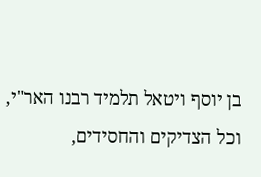בן יוסף ויטאל תלמיד רבנו האר"י, וכל הצדיקים והחסידים,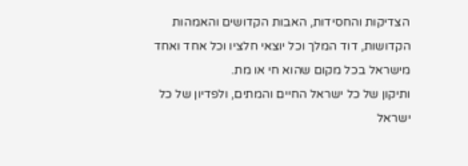הצדיקות והחסידות, האבות הקדושים והאמהות הקדושות, דוד המלך וכל יוצאי חלציו וכל אחד ואחד מישראל בכל מקום שהוא חי או מת.
ותיקון של כל ישראל החיים והמתים, ולפדיון של כל ישראל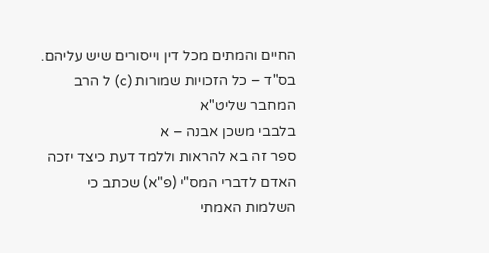החיים והמתים מכל דין וייסורים שיש עליהם.
בס"ד – כל הזכויות שמורות (c) ל הרב המחבר שליט"א
בלבבי משכן אבנה – א
ספר זה בא להראות וללמד דעת כיצד יזכה האדם לדברי המס"י (פ"א) שכתב כי השלמות האמתי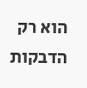הוא רק הדבקות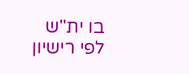בו ית"ש
לפי רישיון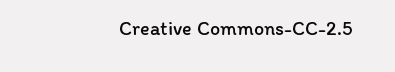Creative Commons-CC-2.5